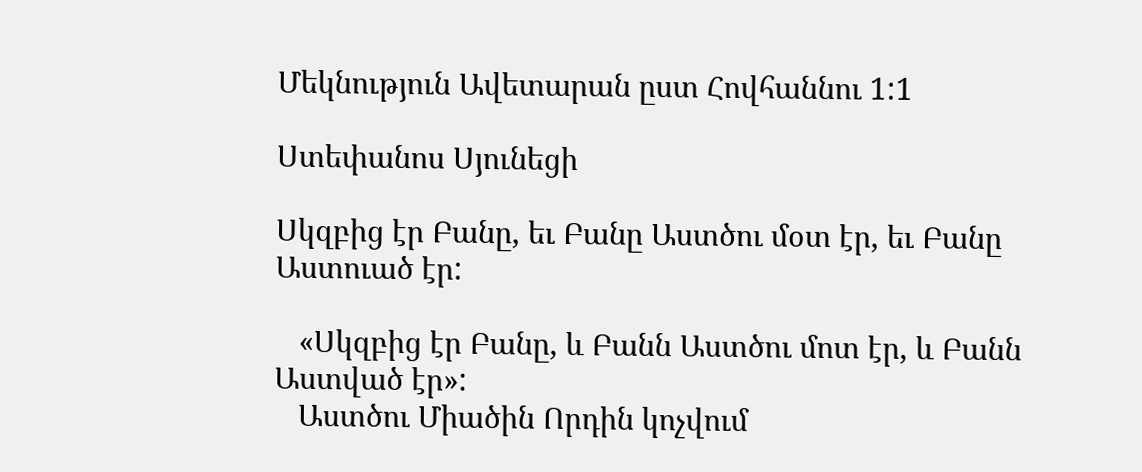Մեկնություն Ավետարան ըստ Հովհաննու 1:1

Ստեփանոս Սյունեցի

Սկզբից էր Բանը, եւ Բանը Աստծու մօտ էր, եւ Բանը Աստուած էր:

   «Սկզբից էր Բանը, և Բանն Աստծու մոտ էր, և Բանն Աստված էր»:
   Աստծու Միածին Որդին կոչվում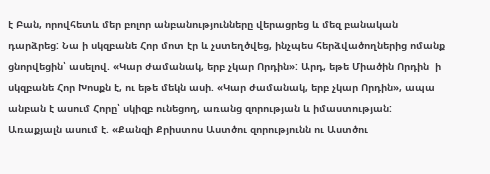է Բան, որովհետև մեր բոլոր անբանությունները վերացրեց և մեզ բանական դարձրեց: Նա ի սկզբանե Հոր մոտ էր և չստեղծվեց, ինչպես հերձվածողներից ոմանք ցնորվեցին՝ ասելով. «Կար ժամանակ, երբ չկար Որդին»: Արդ, եթե Միածին Որդին  ի սկզբանե Հոր Խոսքն է, ու եթե մեկն ասի. «Կար ժամանակ, երբ չկար Որդին», ապա անբան է ասում Հորը՝ սկիզբ ունեցող, առանց զորության և իմաստության: Առաքյալն ասում է. «Քանզի Քրիստոս Աստծու զորությունն ու Աստծու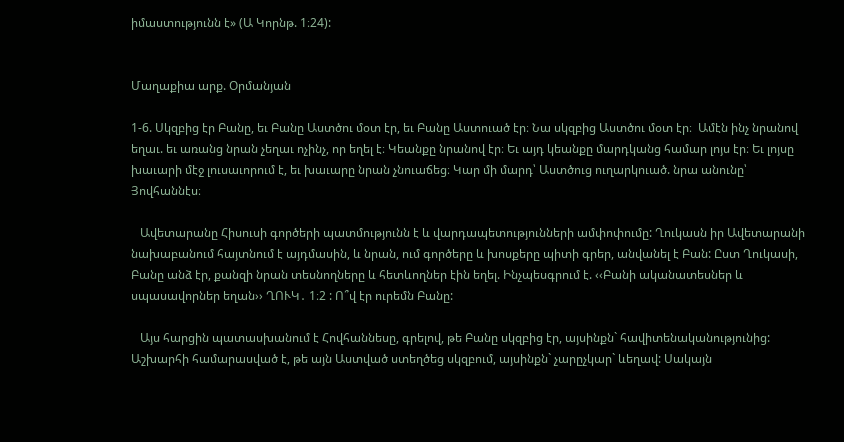իմաստությունն է» (Ա Կորնթ. 1։24):


Մաղաքիա արք. Օրմանյան

1-6. Սկզբից էր Բանը, եւ Բանը Աստծու մօտ էր, եւ Բանը Աստուած էր։ Նա սկզբից Աստծու մօտ էր։  Ամէն ինչ նրանով եղաւ. եւ առանց նրան չեղաւ ոչինչ, որ եղել է։ Կեանքը նրանով էր։ Եւ այդ կեանքը մարդկանց համար լոյս էր։ Եւ լոյսը խաւարի մէջ լուսաւորում է, եւ խաւարը նրան չնուաճեց։ Կար մի մարդ՝ Աստծուց ուղարկուած. նրա անունը՝ Յովհաննէս։

   Ավետարանը Հիսուսի գործերի պատմությունն է և վարդապետությունների ամփոփումը: Ղուկասն իր Ավետարանի նախաբանում հայտնում է այդմասին, և նրան, ում գործերը և խոսքերը պիտի գրեր, անվանել է Բան: Ըստ Ղուկասի,  Բանը անձ էր, քանզի նրան տեսնողները և հետևողներ էին եղել. Ինչպեսգրում է. ‹‹Բանի ականատեսներ և սպասավորներ եղան›› ՂՈՒԿ․ 1։2 : Ո՞վ էր ուրեմն Բանը:

   Այս հարցին պատասխանում է Հովհաննեսը, գրելով, թե Բանը սկզբից էր, այսինքն` հավիտենականությունից: Աշխարհի համարասված է, թե այն Աստված ստեղծեց սկզբում, այսինքն` չարըչկար` ևեղավ: Սակայն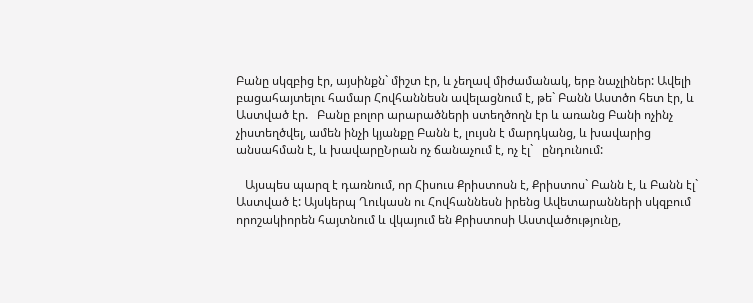Բանը սկզբից էր, այսինքն` միշտ էր, և չեղավ միժամանակ, երբ նաչլիներ: Ավելի բացահայտելու համար Հովհաննեսն ավելացնում է, թե` Բանն Աստծո հետ էր, և Աստված էր.   Բանը բոլոր արարածների ստեղծողն էր և առանց Բանի ոչինչ չիստեղծվել, ամեն ինչի կյանքը Բանն է, լույսն է մարդկանց, և խավարից անսահման է, և խավարըՆրան ոչ ճանաչում է, ոչ էլ`   ընդունում:

   Այսպես պարզ է դառնում, որ Հիսուս Քրիստոսն է, Քրիստոս` Բանն է, և Բանն էլ` Աստված է: Այսկերպ Ղուկասն ու Հովհաննեսն իրենց Ավետարանների սկզբում որոշակիորեն հայտնում և վկայում են Քրիստոսի Աստվածությունը,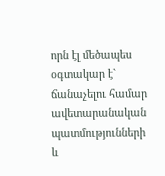որն էլ մեծապես օգտակար է` ճանաչելու համար ավետարանական պատմությունների և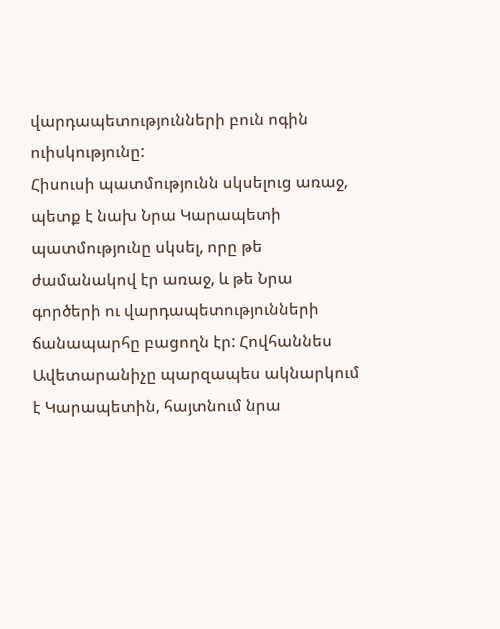վարդապետությունների բուն ոգին ուիսկությունը:
Հիսուսի պատմությունն սկսելուց առաջ, պետք է նախ Նրա Կարապետի պատմությունը սկսել, որը թե ժամանակով էր առաջ, և թե Նրա գործերի ու վարդապետությունների ճանապարհը բացողն էր: Հովհաննես Ավետարանիչը պարզապես ակնարկում է Կարապետին, հայտնում նրա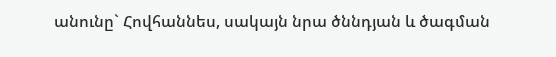անունը` Հովհաննես, սակայն նրա ծննդյան և ծագման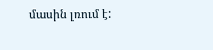մասին լռում է: